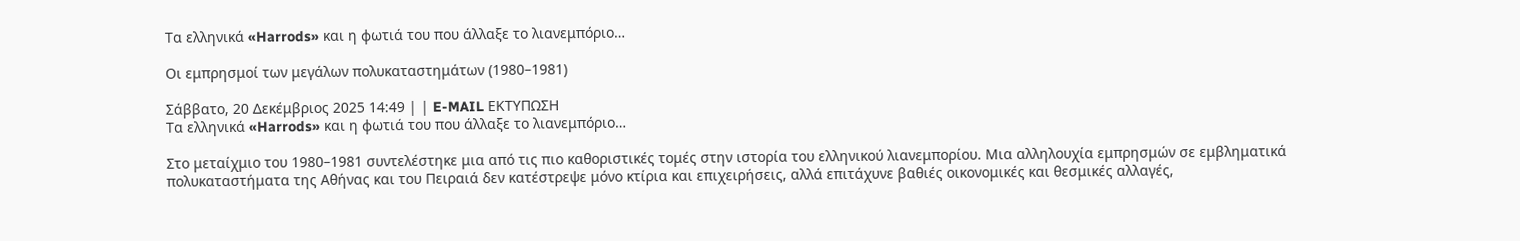Τα ελληνικά «Harrods» και η φωτιά του που άλλαξε το λιανεμπόριο…

Οι εμπρησμοί των μεγάλων πολυκαταστημάτων (1980–1981)

Σάββατο, 20 Δεκέμβριος 2025 14:49 | | E-MAIL ΕΚΤΥΠΩΣΗ
Τα ελληνικά «Harrods» και η φωτιά του που άλλαξε το λιανεμπόριο…

Στο μεταίχμιο του 1980–1981 συντελέστηκε μια από τις πιο καθοριστικές τομές στην ιστορία του ελληνικού λιανεμπορίου. Μια αλληλουχία εμπρησμών σε εμβληματικά πολυκαταστήματα της Αθήνας και του Πειραιά δεν κατέστρεψε μόνο κτίρια και επιχειρήσεις, αλλά επιτάχυνε βαθιές οικονομικές και θεσμικές αλλαγές,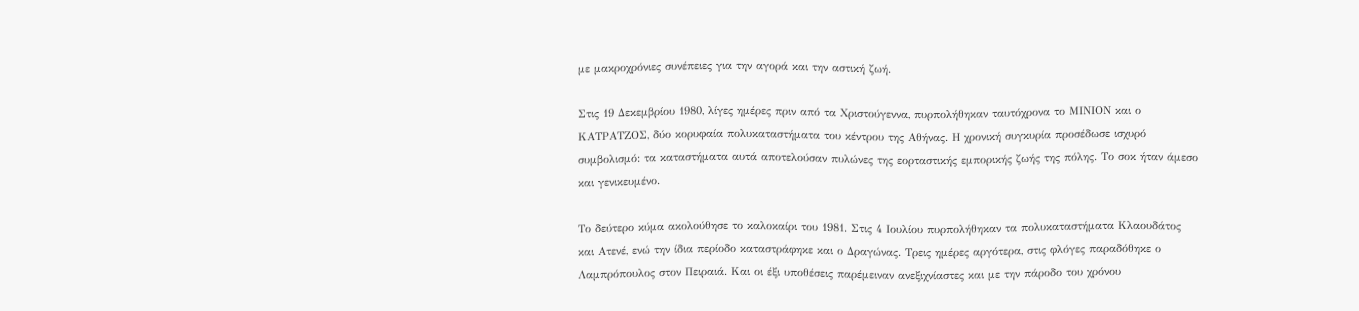με μακροχρόνιες συνέπειες για την αγορά και την αστική ζωή.

Στις 19 Δεκεμβρίου 1980, λίγες ημέρες πριν από τα Χριστούγεννα, πυρπολήθηκαν ταυτόχρονα το ΜΙΝΙΟΝ και ο ΚΑΤΡΑΤΖΟΣ, δύο κορυφαία πολυκαταστήματα του κέντρου της Αθήνας. Η χρονική συγκυρία προσέδωσε ισχυρό συμβολισμό: τα καταστήματα αυτά αποτελούσαν πυλώνες της εορταστικής εμπορικής ζωής της πόλης. Το σοκ ήταν άμεσο και γενικευμένο.

Το δεύτερο κύμα ακολούθησε το καλοκαίρι του 1981. Στις 4 Ιουλίου πυρπολήθηκαν τα πολυκαταστήματα Κλαουδάτος και Ατενέ, ενώ την ίδια περίοδο καταστράφηκε και ο Δραγώνας. Τρεις ημέρες αργότερα, στις φλόγες παραδόθηκε ο Λαμπρόπουλος στον Πειραιά. Και οι έξι υποθέσεις παρέμειναν ανεξιχνίαστες και με την πάροδο του χρόνου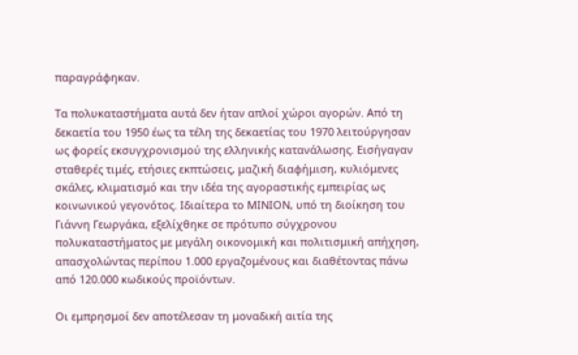παραγράφηκαν.

Τα πολυκαταστήματα αυτά δεν ήταν απλοί χώροι αγορών. Από τη δεκαετία του 1950 έως τα τέλη της δεκαετίας του 1970 λειτούργησαν ως φορείς εκσυγχρονισμού της ελληνικής κατανάλωσης. Εισήγαγαν σταθερές τιμές, ετήσιες εκπτώσεις, μαζική διαφήμιση, κυλιόμενες σκάλες, κλιματισμό και την ιδέα της αγοραστικής εμπειρίας ως κοινωνικού γεγονότος. Ιδιαίτερα το ΜΙΝΙΟΝ, υπό τη διοίκηση του Γιάννη Γεωργάκα, εξελίχθηκε σε πρότυπο σύγχρονου πολυκαταστήματος με μεγάλη οικονομική και πολιτισμική απήχηση, απασχολώντας περίπου 1.000 εργαζομένους και διαθέτοντας πάνω από 120.000 κωδικούς προϊόντων.

Οι εμπρησμοί δεν αποτέλεσαν τη μοναδική αιτία της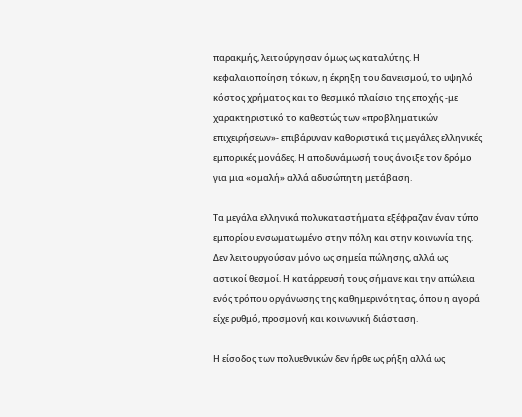παρακμής, λειτούργησαν όμως ως καταλύτης. Η κεφαλαιοποίηση τόκων, η έκρηξη του δανεισμού, το υψηλό κόστος χρήματος και το θεσμικό πλαίσιο της εποχής -με χαρακτηριστικό το καθεστώς των «προβληματικών επιχειρήσεων»- επιβάρυναν καθοριστικά τις μεγάλες ελληνικές εμπορικές μονάδες. Η αποδυνάμωσή τους άνοιξε τον δρόμο για μια «ομαλή» αλλά αδυσώπητη μετάβαση.

Τα μεγάλα ελληνικά πολυκαταστήματα εξέφραζαν έναν τύπο εμπορίου ενσωματωμένο στην πόλη και στην κοινωνία της. Δεν λειτουργούσαν μόνο ως σημεία πώλησης, αλλά ως αστικοί θεσμοί. Η κατάρρευσή τους σήμανε και την απώλεια ενός τρόπου οργάνωσης της καθημερινότητας, όπου η αγορά είχε ρυθμό, προσμονή και κοινωνική διάσταση.

Η είσοδος των πολυεθνικών δεν ήρθε ως ρήξη αλλά ως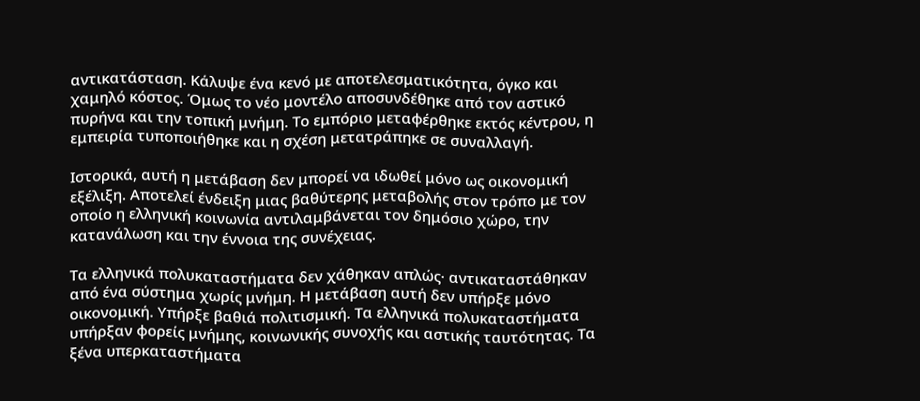αντικατάσταση. Κάλυψε ένα κενό με αποτελεσματικότητα, όγκο και χαμηλό κόστος. Όμως το νέο μοντέλο αποσυνδέθηκε από τον αστικό πυρήνα και την τοπική μνήμη. Το εμπόριο μεταφέρθηκε εκτός κέντρου, η εμπειρία τυποποιήθηκε και η σχέση μετατράπηκε σε συναλλαγή.

Ιστορικά, αυτή η μετάβαση δεν μπορεί να ιδωθεί μόνο ως οικονομική εξέλιξη. Αποτελεί ένδειξη μιας βαθύτερης μεταβολής στον τρόπο με τον οποίο η ελληνική κοινωνία αντιλαμβάνεται τον δημόσιο χώρο, την κατανάλωση και την έννοια της συνέχειας.

Τα ελληνικά πολυκαταστήματα δεν χάθηκαν απλώς· αντικαταστάθηκαν από ένα σύστημα χωρίς μνήμη. Η μετάβαση αυτή δεν υπήρξε μόνο οικονομική. Υπήρξε βαθιά πολιτισμική. Τα ελληνικά πολυκαταστήματα υπήρξαν φορείς μνήμης, κοινωνικής συνοχής και αστικής ταυτότητας. Τα ξένα υπερκαταστήματα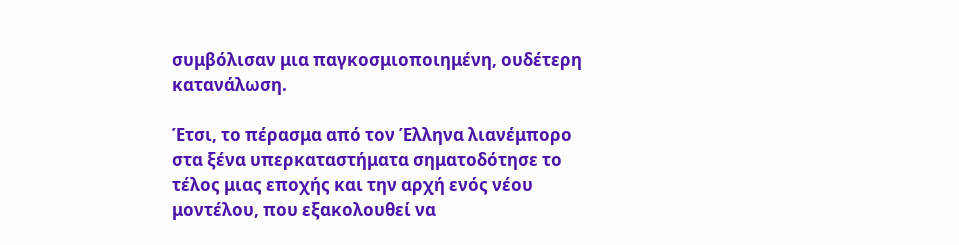συμβόλισαν μια παγκοσμιοποιημένη, ουδέτερη κατανάλωση.

Έτσι, το πέρασμα από τον Έλληνα λιανέμπορο στα ξένα υπερκαταστήματα σηματοδότησε το τέλος μιας εποχής και την αρχή ενός νέου μοντέλου, που εξακολουθεί να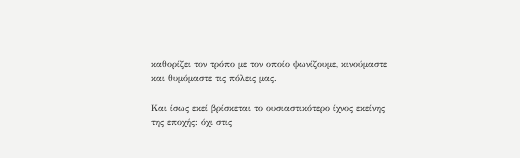καθορίζει τον τρόπο με τον οποίο ψωνίζουμε, κινούμαστε και θυμόμαστε τις πόλεις μας.

Και ίσως εκεί βρίσκεται το ουσιαστικότερο ίχνος εκείνης της εποχής: όχι στις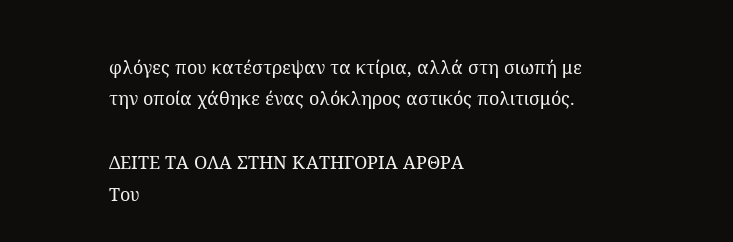φλόγες που κατέστρεψαν τα κτίρια, αλλά στη σιωπή με την οποία χάθηκε ένας ολόκληρος αστικός πολιτισμός.

ΔΕΙΤΕ ΤΑ ΟΛΑ ΣΤΗΝ ΚΑΤΗΓΟΡΙΑ ΑΡΘΡΑ
Του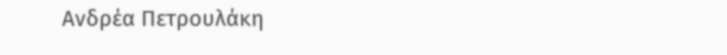Ανδρέα Πετρουλάκη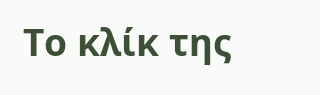Το κλίκ της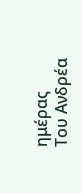ημέρας
Του Ανδρέα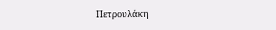Πετρουλάκη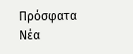Πρόσφατα Νέα